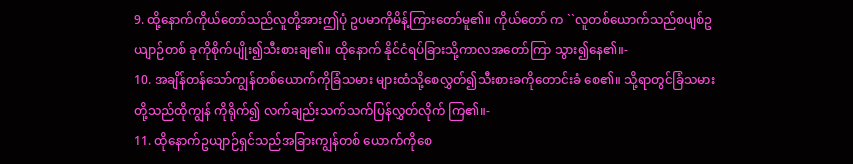9. ထို့နောက်ကိုယ်တော်သည်လူတို့အားဤပုံ ဥပမာကိုမိန့်ကြားတော်မူ၏။ ကိုယ်တော် က ``လူတစ်ယောက်သည်စပျစ်ဥယျာဉ်တစ် ခုကိုစိုက်ပျိုး၍သီးစားချ၏။ ထိုနောက် နိုင်ငံရပ်ခြားသို့ကာလအတော်ကြာ သွား၍နေ၏။-
10. အချိန်တန်သော်ကျွန်တစ်ယောက်ကိုခြံသမား များထံသို့စေလွှတ်၍သီးစားခကိုတောင်းခံ စေ၏။ သို့ရာတွင်ခြံသမားတို့သည်ထိုကျွန် ကိုရိုက်၍ လက်ချည်းသက်သက်ပြန်လွှတ်လိုက် ကြ၏။-
11. ထိုနောက်ဥယျာဉ်ရှင်သည်အခြားကျွန်တစ် ယောက်ကိုစေ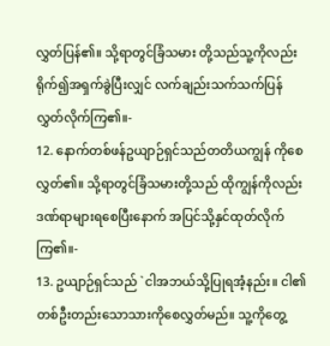လွှတ်ပြန်၏။ သို့ရာတွင်ခြံသမား တို့သည်သူ့ကိုလည်းရိုက်၍အရှက်ခွဲပြီးလျှင် လက်ချည်းသက်သက်ပြန်လွှတ်လိုက်ကြ၏။-
12. နောက်တစ်ဖန်ဥယျာဉ်ရှင်သည်တတိယကျွန် ကိုစေလွှတ်၏။ သို့ရာတွင်ခြံသမားတို့သည် ထိုကျွန်ကိုလည်းဒဏ်ရာများရစေပြီးနောက် အပြင်သို့နှင်ထုတ်လိုက်ကြ၏။-
13. ဥယျာဉ်ရှင်သည် `ငါအဘယ်သို့ပြုရအံ့နည်း။ ငါ၏တစ်ဦးတည်းသောသားကိုစေလွှတ်မည်။ သူ့ကိုတွေ့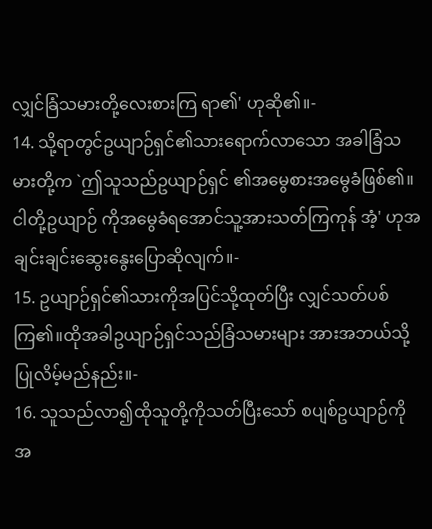လျှင်ခြံသမားတို့လေးစားကြ ရာ၏' ဟုဆို၏။-
14. သို့ရာတွင်ဥယျာဉ်ရှင်၏သားရောက်လာသော အခါခြံသမားတို့က `ဤသူသည်ဥယျာဉ်ရှင် ၏အမွေစားအမွေခံဖြစ်၏။ ငါတို့ဥယျာဉ် ကိုအမွေခံရအောင်သူ့အားသတ်ကြကုန် အံ့' ဟုအချင်းချင်းဆွေးနွေးပြောဆိုလျက်။-
15. ဥယျာဉ်ရှင်၏သားကိုအပြင်သို့ထုတ်ပြီး လျှင်သတ်ပစ်ကြ၏။ထိုအခါဥယျာဉ်ရှင်သည်ခြံသမားများ အားအဘယ်သို့ပြုလိမ့်မည်နည်း။-
16. သူသည်လာ၍ထိုသူတို့ကိုသတ်ပြီးသော် စပျစ်ဥယျာဉ်ကိုအ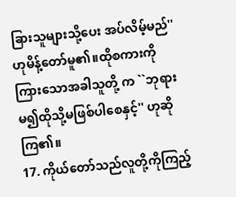ခြားသူများသို့ပေး အပ်လိမ့်မည်'' ဟုမိန့်တော်မူ၏။ထိုစကားကိုကြားသောအခါသူတို့ က ``ဘုရားမ၍ထိုသို့မဖြစ်ပါစေနှင့်'' ဟုဆိုကြ၏။
17. ကိုယ်တော်သည်လူတို့ကိုကြည့်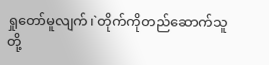ရှုတော်မူလျက်၊`တိုက်ကိုတည်ဆောက်သူတို့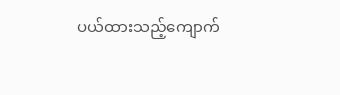ပယ်ထားသည့်ကျောက်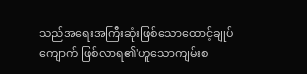သည်အရေးအကြီးဆုံးဖြစ်သောထောင့်ချုပ်ကျောက် ဖြစ်လာရ၏'ဟူသောကျမ်းစ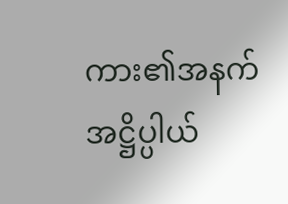ကား၏အနက်အဋ္ဌိပ္ပါယ်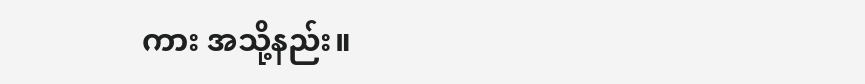ကား အသို့နည်း။